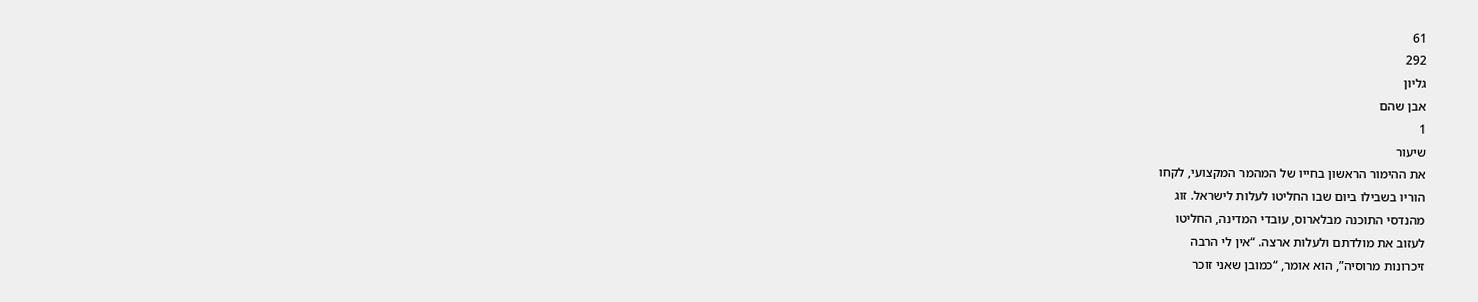61
292
גליון
אבן שהם
1
שיעור
את ההימור הראשון בחייו של המהמר המקצועי, לקחו
הוריו בשבילו ביום שבו החליטו לעלות לישראל. זוג
מהנדסי התוכנה מבלארוס, עובדי המדינה, החליטו
לעזוב את מולדתם ולעלות ארצה. “אין לי הרבה
זיכרונות מרוסיה”, הוא אומר, “כמובן שאני זוכר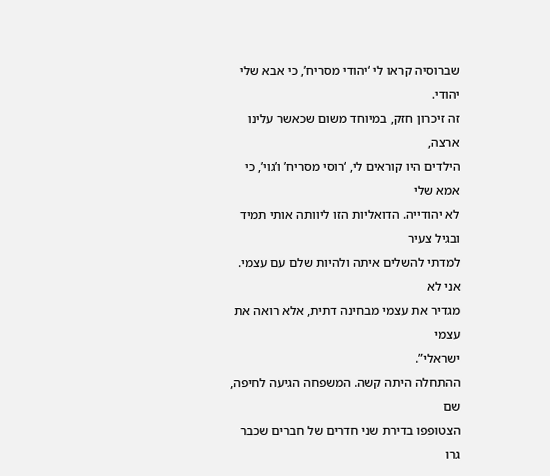שברוסיה קראו לי ‘יהודי מסריח’, כי אבא שלי יהודי.
זה זיכרון חזק, במיוחד משום שכאשר עלינו ארצה,
הילדים היו קוראים לי, ‘רוסי מסריח’ ו’גוי’, כי אמא שלי
לא יהודייה. הדואליות הזו ליוותה אותי תמיד ובגיל צעיר
למדתי להשלים איתה ולהיות שלם עם עצמי. אני לא
מגדיר את עצמי מבחינה דתית, אלא רואה את עצמי
ישראלי”.
ההתחלה היתה קשה. המשפחה הגיעה לחיפה, שם
הצטופפו בדירת שני חדרים של חברים שכבר גרו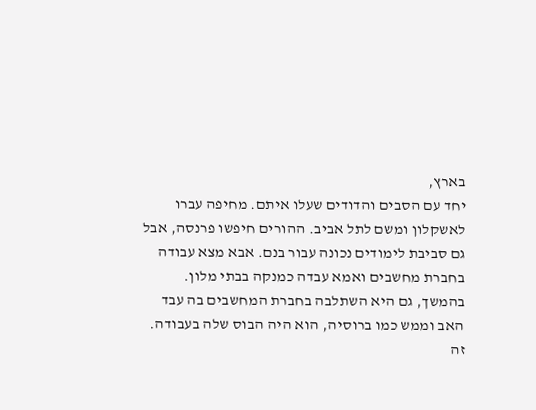בארץ,
יחד עם הסבים והדודים שעלו איתם. מחיפה עברו
לאשקלון ומשם לתל אביב. ההורים חיפשו פרנסה, אבל
גם סביבת לימודים נכונה עבור בנם. אבא מצא עבודה
בחברת מחשבים ואמא עבדה כמנקה בבתי מלון.
בהמשך, גם היא השתלבה בחברת המחשבים בה עבד
האב וממש כמו ברוסיה, הוא היה הבוס שלה בעבודה.
זה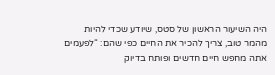היה השיעור הראשון של סטס, שיודע שכדי להיות
מהמר טוב, צריך להכיר את החיים כפי שהם: “לפעמים
אתה מחפש חיים חדשים ופותח בדיוק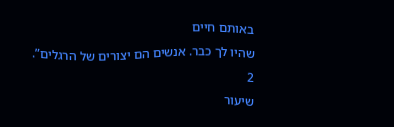באותם חיים
שהיו לך כבר. אנשים הם יצורים של הרגלים”.
2
שיעור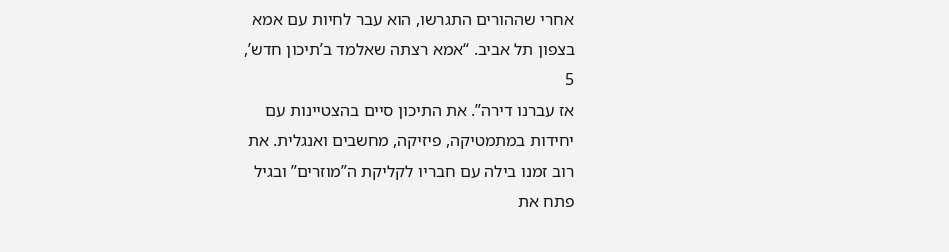אחרי שההורים התגרשו, הוא עבר לחיות עם אמא
בצפון תל אביב. “אמא רצתה שאלמד ב’תיכון חדש’,
5
אז עברנו דירה”. את התיכון סיים בהצטיינות עם
יחידות במתמטיקה, פיזיקה, מחשבים ואנגלית. את
רוב זמנו בילה עם חבריו לקליקת ה”מוזרים” ובגיל
פתח את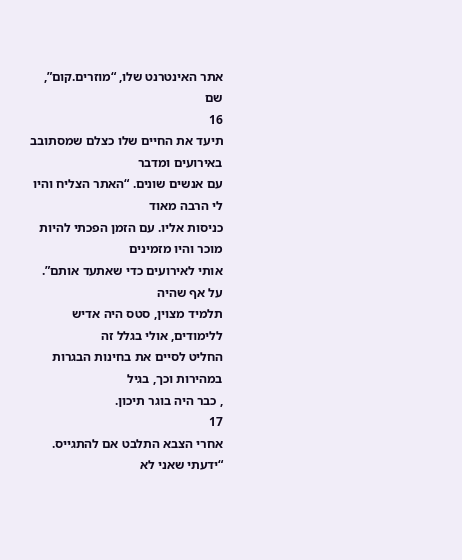אתר האינטרנט שלו, “מוזרים.קום”, שם
16
תיעד את החיים שלו כצלם שמסתובב באירועים ומדבר
עם אנשים שונים. “האתר הצליח והיו לי הרבה מאוד
כניסות אליו. עם הזמן הפכתי להיות מוכר והיו מזמינים
אותי לאירועים כדי שאתעד אותם”. על אף שהיה
תלמיד מצוין, סטס היה אדיש ללימודים, אולי בגלל זה
החליט לסיים את בחינות הבגרות במהירות וכך, בגיל
, כבר היה בוגר תיכון.
17
אחרי הצבא התלבט אם להתגייס. “ידעתי שאני לא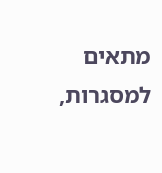מתאים למסגרות,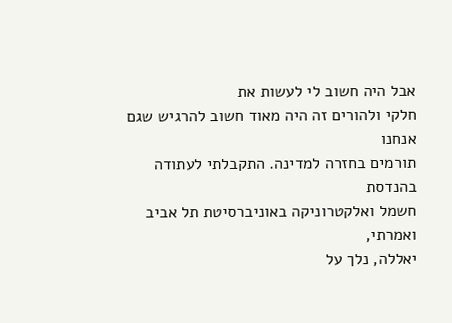אבל היה חשוב לי לעשות את
חלקי ולהורים זה היה מאוד חשוב להרגיש שגם אנחנו
תורמים בחזרה למדינה. התקבלתי לעתודה בהנדסת
חשמל ואלקטרוניקה באוניברסיטת תל אביב ואמרתי,
יאללה, נלך על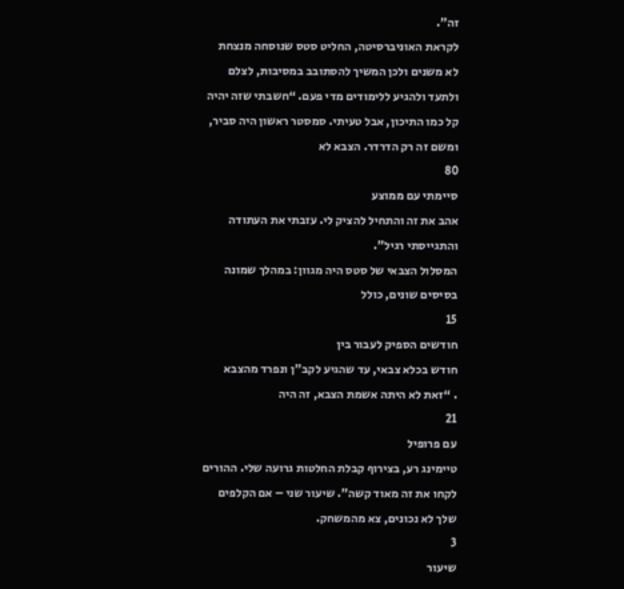זה”.
לקראת האוניברסיטה, החליט סטס שנוסחה מנצחת
לא משנים ולכן המשיך להסתובב במסיבות, לצלם
ולתעד ולהגיע ללימודים מדי פעם. “חשבתי שזה יהיה
קל כמו התיכון, אבל טעיתי. סמסטר ראשון היה סביר,
ומשם זה רק הדרדר. הצבא לא
80
סיימתי עם ממוצע
אהב את זה והתחיל להציק לי. עזבתי את העתודה
והתגייסתי רגיל”.
המסלול הצבאי של סטס היה מגוון: במהלך שמונה
בסיסים שונים, כולל
15
חודשים הספיק לעבור בין
חודש בכלא צבאי, עד שהגיע לקב”ן ונפרד מהצבא
. “זאת לא היתה אשמת הצבא, זה היה
21
עם פרופיל
טיימינג רע, בצירוף קבלת החלטות גרועה שלי. ההורים
לקחו את זה מאוד קשה”. שיעור שני – אם הקלפים
שלך לא נכונים, צא מהמשחק.
3
שיעור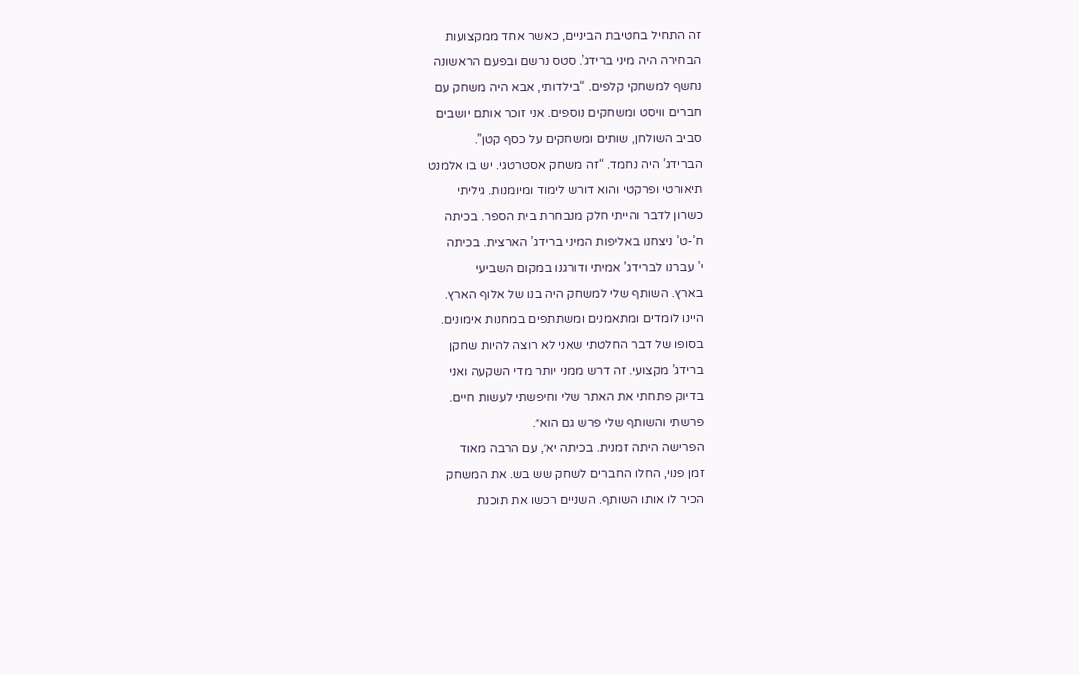זה התחיל בחטיבת הביניים, כאשר אחד ממקצועות
הבחירה היה מיני ברידג’. סטס נרשם ובפעם הראשונה
נחשף למשחקי קלפים. “בילדותי, אבא היה משחק עם
חברים וויסט ומשחקים נוספים. אני זוכר אותם יושבים
סביב השולחן, שותים ומשחקים על כסף קטן”.
הברידג’ היה נחמד. “זה משחק אסטרטגי. יש בו אלמנט
תיאורטי ופרקטי והוא דורש לימוד ומיומנות. גיליתי
כשרון לדבר והייתי חלק מנבחרת בית הספר. בכיתה
ח’-ט’ ניצחנו באליפות המיני ברידג’ הארצית. בכיתה
י’ עברנו לברידג’ אמיתי ודורגנו במקום השביעי
בארץ. השותף שלי למשחק היה בנו של אלוף הארץ.
היינו לומדים ומתאמנים ומשתתפים במחנות אימונים.
בסופו של דבר החלטתי שאני לא רוצה להיות שחקן
ברידג’ מקצועי. זה דרש ממני יותר מדי השקעה ואני
בדיוק פתחתי את האתר שלי וחיפשתי לעשות חיים.
פרשתי והשותף שלי פרש גם הוא״.
הפרישה היתה זמנית. בכיתה יא׳, עם הרבה מאוד
זמן פנוי, החלו החברים לשחק שש בש. את המשחק
הכיר לו אותו השותף. השניים רכשו את תוכנת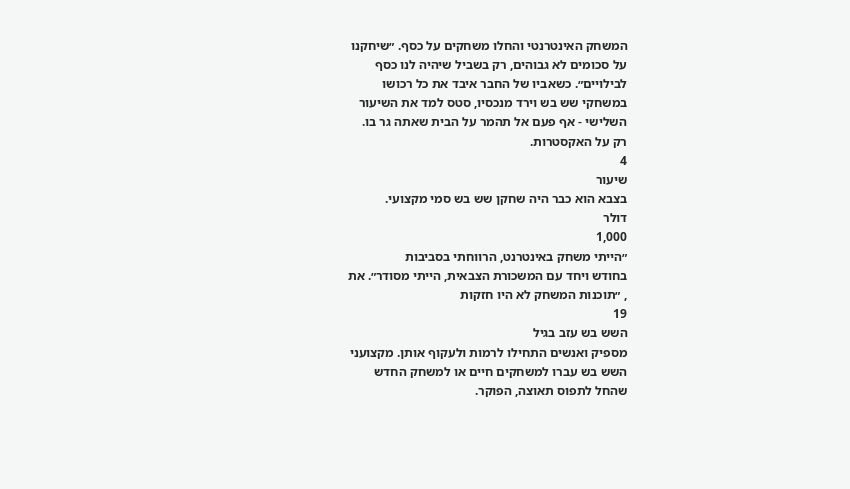המשחק האינטרנטי והחלו משחקים על כסף. ״שיחקנו
על סכומים לא גבוהים, רק בשביל שיהיה לנו כסף
לבילויים״. כשאביו של החבר איבד את כל רכושו
במשחקי שש בש וירד מנכסיו, סטס למד את השיעור
השלישי - אף פעם אל תהמר על הבית שאתה גר בו.
רק על האקסטרות.
4
שיעור
בצבא הוא כבר היה שחקן שש בש סמי מקצועי.
דולר
1,000
״הייתי משחק באינטרנט, הרווחתי בסביבות
בחודש ויחד עם המשכורת הצבאית, הייתי מסודר״. את
, ״תוכנות המשחק לא היו חזקות
19
השש בש עזב בגיל
מספיק ואנשים התחילו לרמות ולעקוף אותן. מקצועני
השש בש עברו למשחקים חיים או למשחק החדש
שהחל לתפוס תאוצה, הפוקר.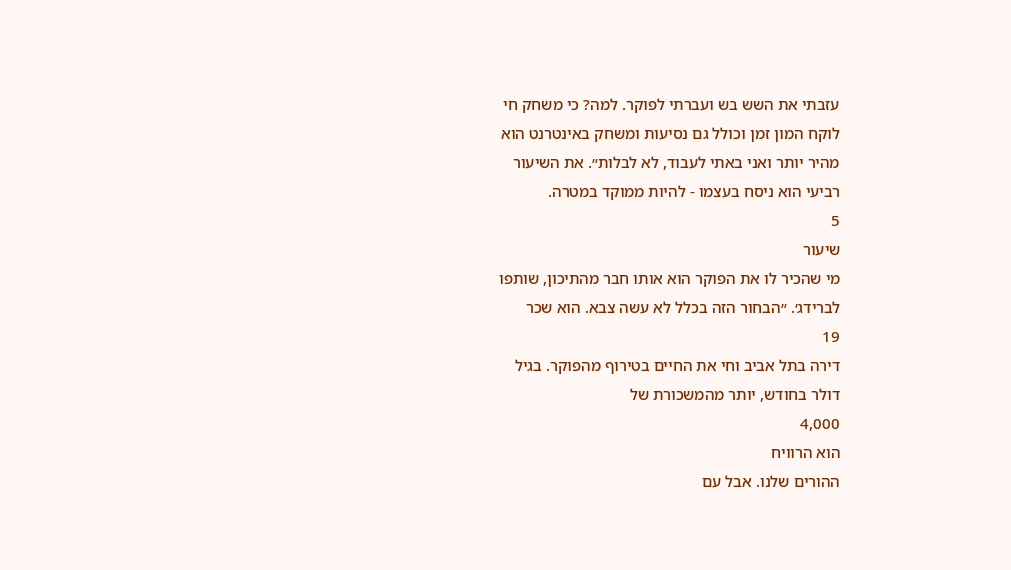עזבתי את השש בש ועברתי לפוקר. למה? כי משחק חי
לוקח המון זמן וכולל גם נסיעות ומשחק באינטרנט הוא
מהיר יותר ואני באתי לעבוד, לא לבלות״. את השיעור
רביעי הוא ניסח בעצמו - להיות ממוקד במטרה.
5
שיעור
מי שהכיר לו את הפוקר הוא אותו חבר מהתיכון, שותפו
לברידג׳. ״הבחור הזה בכלל לא עשה צבא. הוא שכר
19
דירה בתל אביב וחי את החיים בטירוף מהפוקר. בגיל
דולר בחודש, יותר מהמשכורת של
4,000
הוא הרוויח
ההורים שלנו. אבל עם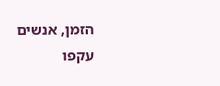הזמן, אנשים עקפו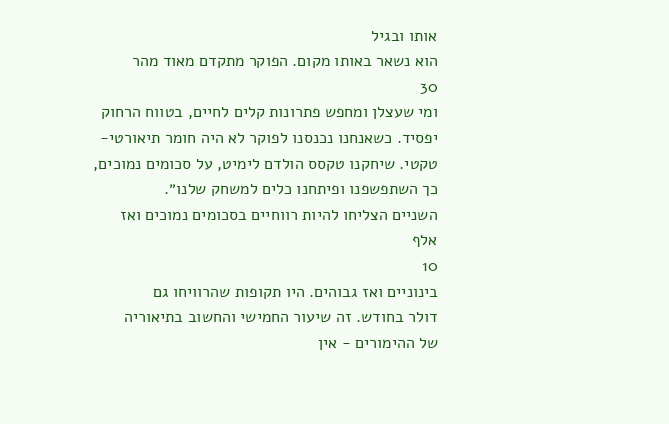אותו ובגיל
הוא נשאר באותו מקום. הפוקר מתקדם מאוד מהר
30
ומי שעצלן ומחפש פתרונות קלים לחיים, בטווח הרחוק
יפסיד. כשאנחנו נכנסנו לפוקר לא היה חומר תיאורטי-
טקטי. שיחקנו טקסס הולדם לימיט, על סכומים נמוכים,
כך השתפשפנו ופיתחנו כלים למשחק שלנו״.
השניים הצליחו להיות רווחיים בסכומים נמוכים ואז
אלף
10
בינוניים ואז גבוהים. היו תקופות שהרוויחו גם
דולר בחודש. זה שיעור החמישי והחשוב בתיאוריה
של ההימורים - אין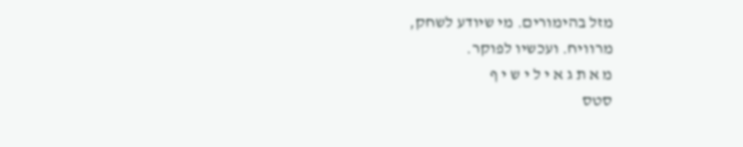מזל בהימורים. מי שיודע לשחק,
מרוויח. ועכשיו לפוקר.
מ א ת ג א י ל י ש י ף
סטס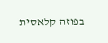בפוזה קלאסית